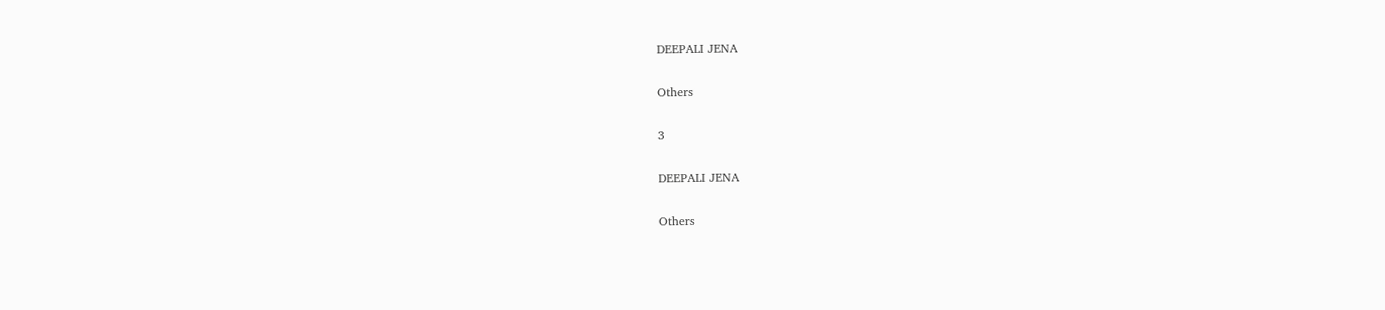DEEPALI JENA

Others

3

DEEPALI JENA

Others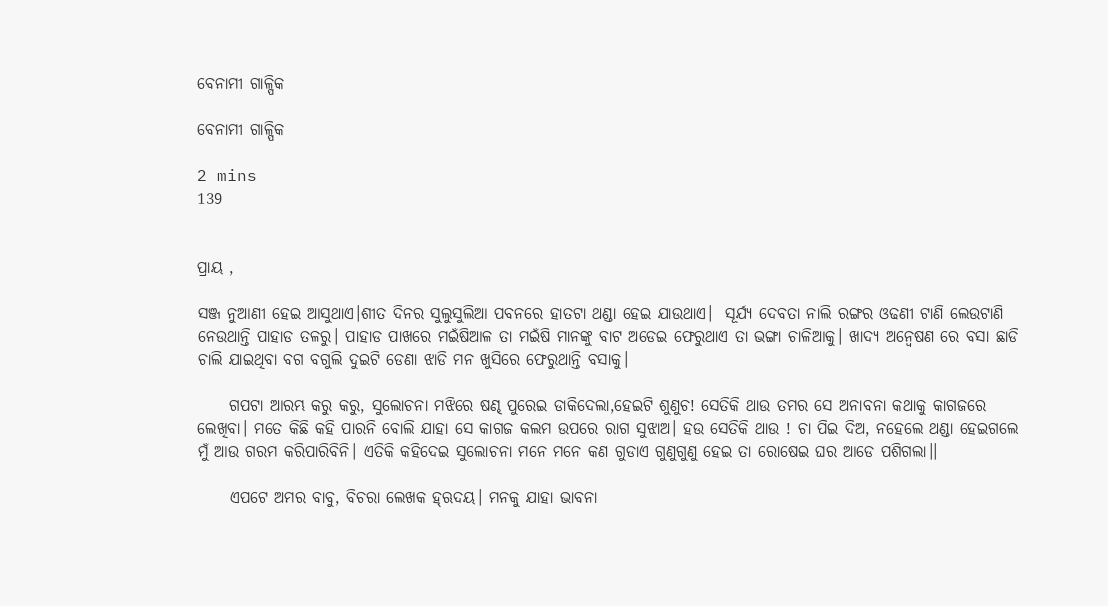ବେନାମୀ ଗାଳ୍ପିକ

ବେନାମୀ ଗାଳ୍ପିକ

2 mins
139


ପ୍ରାୟ ,

ସଞ୍ଜ ନୁଆଣୀ ହେଇ ଆସୁଥାଏ।ଶୀତ ଦିନର ସୁଲୁସୁଲିଆ ପବନରେ ହାତଟା ଥଣ୍ଡା ହେଇ ଯାଉଥାଏ।  ସୂର୍ଯ୍ୟ ଦେବତା ନାଲି ରଙ୍ଗର ଓଢଣୀ ଟାଣି ଲେଉଟାଣି ନେଉଥାନ୍ତି ପାହାଡ ତଳରୁ। ପାହାଡ ପାଖରେ ମଇଁଷିଆଳ ତା ମଇଁଷି ମାନଙ୍କୁ ବାଟ ଅଡେଇ ଫେରୁଥାଏ ତା ଭଙ୍ଗା ଚାଳିଆକୁ। ଖାଦ୍ୟ ଅନ୍ଵେଷଣ ରେ ବସା ଛାଡି ଚାଲି ଯାଇଥିବା ବଗ ବଗୁଲି ଦୁଇଟି ଡେଣା ଝାଡି ମନ ଖୁସିରେ ଫେରୁଥାନ୍ତି ବସାକୁ।

     ଗପଟା ଆରମ୍ଭ କରୁ କରୁ, ସୁଲୋଚନା ମଝିରେ ଷଣ୍ଢ ପୁରେଇ ଡାକିଦେଲା,ହେଇଟି ଶୁଣୁଚ! ସେତିକି ଥାଉ ତମର ସେ ଅନାବନା କଥାକୁ କାଗଜରେ ଲେଖିବା। ମତେ କିଛି କହି ପାରନି ବୋଲି ଯାହା ସେ କାଗଜ କଲମ ଉପରେ ରାଗ ସୁଝାଅ। ହଉ ସେତିକି ଥାଉ ! ଚା ପିଇ ଦିଅ, ନହେଲେ ଥଣ୍ଡା ହେଇଗଲେ ମୁଁ ଆଉ ଗରମ କରିପାରିବିନି। ଏତିକି କହିଦେଇ ସୁଲୋଚନା ମନେ ମନେ କଣ ଗୁଡାଏ ଗୁଣୁଗୁଣୁ ହେଇ ତା ରୋଷେଇ ଘର ଆଡେ ପଶିଗଲା।।

     ଏପଟେ ଅମର ବାବୁ, ବିଚରା ଲେଖକ ହ୍ଋଦୟ। ମନକୁ ଯାହା ଭାବନା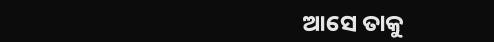ଆସେ ତାକୁ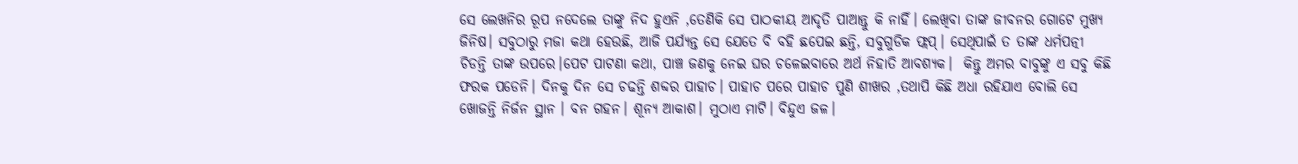ସେ ଲେଖନିର ରୂପ ନଦେଲେ ତାଙ୍କୁ ନିଦ ହୁଏନି ,ତେଣିକି ସେ ପାଠକୀୟ ଆଦୃତି ପାଆନ୍ତୁ କି ନାହିଁ। ଲେଖିବା ତାଙ୍କ ଜୀବନର ଗୋଟେ ମୁଖ୍ୟ ଜିନିଷ। ସବୁଠାରୁ ମଜା କଥା ହେଉଛି, ଆଜି ପର୍ଯ୍ୟନ୍ତ ସେ ଯେତେ ବି ବହି ଛପେଇ ଛନ୍ତି, ସବୁଗୁଡିକ ଫ୍ଲପ୍। ସେଥିପାଇଁ ତ ତାଙ୍କ ଧର୍ମପତ୍ନୀ ଚିଡନ୍ତି ତାଙ୍କ ଉପରେ।ପେଟ ପାଟଣା କଥା, ପାଞ୍ଚ ଜଣକୁ ନେଇ ଘର ଚଳେଇବାରେ ଅର୍ଥ ନିହାତି ଆବଶ୍ୟକ।  କିନ୍ତୁ ଅମର ବାବୁଙ୍କୁ ଏ ସବୁ କିଛି ଫରକ ପଡେନି। ଦିନକୁ ଦିନ ସେ ଚଢନ୍ତି ଶବ୍ଦର ପାହାଚ। ପାହାଚ ପରେ ପାହାଚ ପୁଣି ଶୀଖର ,ତଥାପି କିଛି ଅଧା ରହିଯାଏ ବୋଲି ସେ ଖୋଜନ୍ତି ନିର୍ଜନ ସ୍ଥାନ । ବନ ଗହନ। ଶୂନ୍ୟ ଆକାଶ। ମୁଠାଏ ମାଟି। ବିନ୍ଦୁଏ ଜଳ।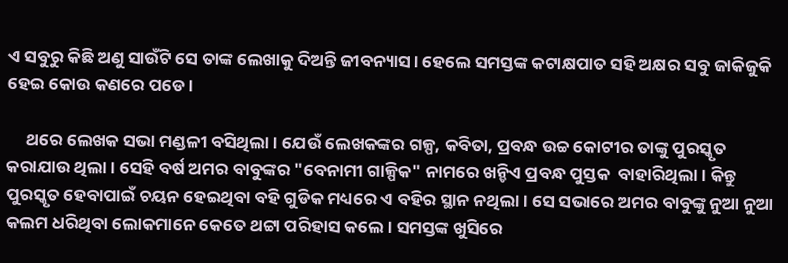ଏ ସବୁରୁ କିଛି ଅଣୁ ସାଉଁଟି ସେ ତାଙ୍କ ଲେଖାକୁ ଦିଅନ୍ତି ଜୀବନ୍ୟାସ। ହେଲେ ସମସ୍ତଙ୍କ କଟାକ୍ଷପାତ ସହି ଅକ୍ଷର ସବୁ ଜାକିଜୁକି ହେଇ କୋଉ କଣରେ ପଡେ।

     ଥରେ ଲେଖକ ସଭା ମଣ୍ଡଳୀ ବସିଥିଲା। ଯେଉଁ ଲେଖକଙ୍କର ଗଳ୍ପ, କବିତା, ପ୍ରବନ୍ଧ ଉଚ୍ଚ କୋଟୀର ତାଙ୍କୁ ପୁରସ୍କୃତ କରାଯାଉ ଥିଲା। ସେହି ବର୍ଷ ଅମର ବାବୁଙ୍କର "ବେନାମୀ ଗାଳ୍ପିକ" ନାମରେ ଖନ୍ଡିଏ ପ୍ରବନ୍ଧ ପୁସ୍ତକ  ବାହାରିଥିଲା। କିନ୍ତୁ ପୁରସ୍କୃତ ହେବାପାଇଁ ଚୟନ ହେଇଥିବା ବହି ଗୁଡିକ ମଧ୍ୟରେ ଏ ବହିର ସ୍ଥାନ ନଥିଲା। ସେ ସଭାରେ ଅମର ବାବୁଙ୍କୁ ନୁଆ ନୁଆ କଲମ ଧରିଥିବା ଲୋକମାନେ କେତେ ଥଟ୍ଟା ପରିହାସ କଲେ। ସମସ୍ତଙ୍କ ଖୁସିରେ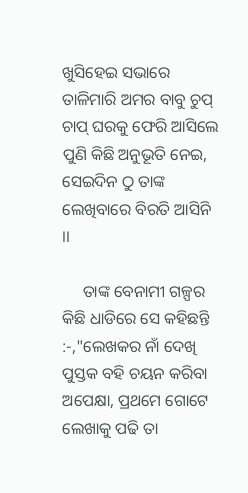ଖୁସିହେଇ ସଭାରେ ତାଳିମାରି ଅମର ବାବୁ ଚୁପ୍ ଚାପ୍ ଘରକୁ ଫେରି ଆସିଲେ ପୁଣି କିଛି ଅନୁଭୂତି ନେଇ, ସେଇଦିନ ଠୁ ତାଙ୍କ ଲେଖିବାରେ ବିରତି ଆସିନି ।।

     ତାଙ୍କ ବେନାମୀ ଗଳ୍ପର କିଛି ଧାଡିରେ ସେ କହିଛନ୍ତି :-,"ଲେଖକର ନାଁ ଦେଖି ପୁସ୍ତକ ବହି ଚୟନ କରିବା ଅପେକ୍ଷା, ପ୍ରଥମେ ଗୋଟେ ଲେଖାକୁ ପଢି ତା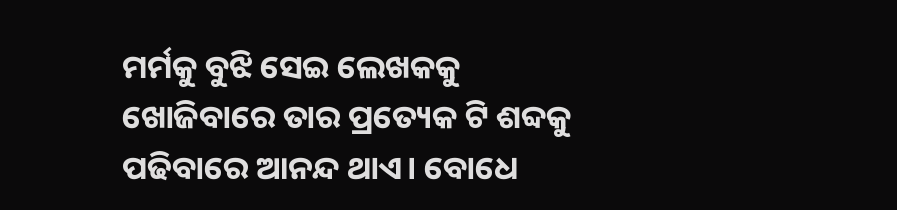ମର୍ମକୁ ବୁଝି ସେଇ ଲେଖକକୁ ଖୋଜିବାରେ ତାର ପ୍ରତ୍ୟେକ ଟି ଶବ୍ଦକୁ ପଢିବାରେ ଆନନ୍ଦ ଥାଏ। ବୋଧେ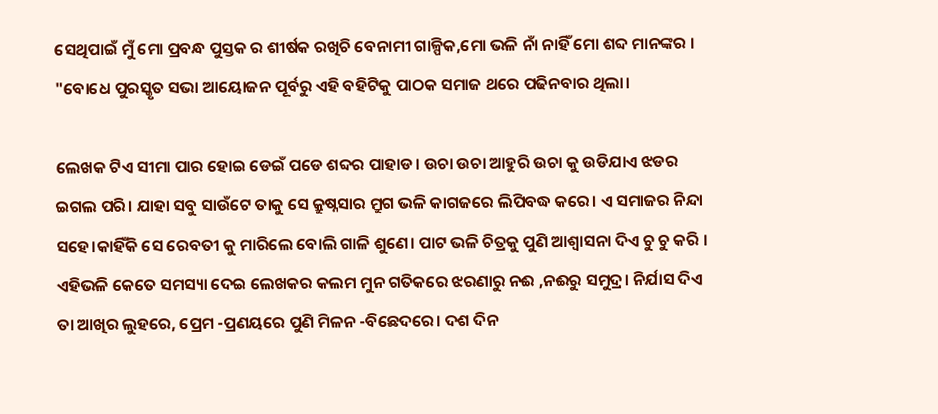ସେଥିପାଇଁ ମୁଁ ମୋ ପ୍ରବନ୍ଧ ପୁସ୍ତକ ର ଶୀର୍ଷକ ରଖିଚି ବେନାମୀ ଗାଳ୍ପିକ,ମୋ ଭଳି ନାଁ ନାହିଁ ମୋ ଶବ୍ଦ ମାନଙ୍କର । "ବୋଧେ ପୁରସ୍କୃତ ସଭା ଆୟୋଜନ ପୂର୍ବରୁ ଏହି ବହିଟିକୁ ପାଠକ ସମାଜ ଥରେ ପଢିନବାର ଥିଲା।

ଲେଖକ ଟିଏ ସୀମା ପାର ହୋଇ ଡେଇଁ ପଡେ ଶବ୍ଦର ପାହାଡ। ଉଚା ଉଚା ଆହୁରି ଉଚା କୁ ଉଡିଯାଏ ଝଡର ଇଗଲ ପରି। ଯାହା ସବୁ ସାଉଁଟେ ତାକୁ ସେ କ୍ରୁଷ୍ନସାର ମ୍ରୁଗ ଭଳି କାଗଜରେ ଲିପିବଦ୍ଧ କରେ। ଏ ସମାଜର ନିନ୍ଦା ସହେ।କାହିଁକି ସେ ରେବତୀ କୁ ମାରିଲେ ବୋଲି ଗାଳି ଶୁଣେ। ପାଟ ଭଳି ଚିତ୍ରକୁ ପୁଣି ଆଶ୍ଵାସନା ଦିଏ ଚୁ ଚୁ କରି । ଏହିଭଳି କେତେ ସମସ୍ୟା ଦେଇ ଲେଖକର କଲମ ମୁନ ଗତିକରେ ଝରଣାରୁ ନଈ ,ନଈରୁ ସମୁଦ୍ର। ନିର୍ଯାସ ଦିଏ ତା ଆଖିର ଲୁହରେ, ପ୍ରେମ -ପ୍ରଣୟରେ ପୁଣି ମିଳନ -ବିଛେଦରେ। ଦଶ ଦିନ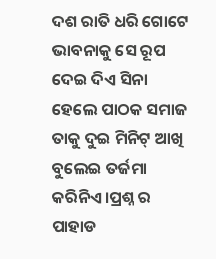ଦଶ ରାତି ଧରି ଗୋଟେ ଭାବନାକୁ ସେ ରୂପ ଦେଇ ଦିଏ ସିନା ହେଲେ ପାଠକ ସମାଜ ତାକୁ ଦୁଇ ମିନିଟ୍ ଆଖି ବୁଲେଇ ତର୍ଜମା କରିନିଏ।ପ୍ରଶ୍ନ ର ପାହାଡ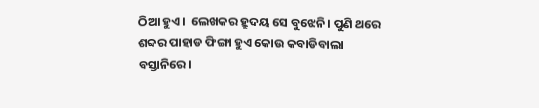ଠିଆ ହୁଏ।  ଲେଖକର ହ୍ରୁଦୟ ସେ ବୁଝେନି। ପୁଣି ଥରେ ଶବ୍ଦର ପାହାଡ ଫିଙ୍ଗା ହୁଏ କୋଉ କବାଡିବାଲା ବସ୍ତାନିରେ।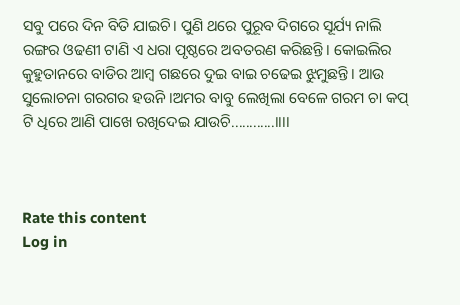ସବୁ ପରେ ଦିନ ବିତି ଯାଇଚି। ପୁଣି ଥରେ ପୁରୂବ ଦିଗରେ ସୂର୍ଯ୍ୟ ନାଲି ରଙ୍ଗର ଓଢଣୀ ଟାଣି ଏ ଧରା ପୃଷ୍ଠରେ ଅବତରଣ କରିଛନ୍ତି। କୋଇଲିର କୁହୁତାନରେ ବାଡିର ଆମ୍ବ ଗଛରେ ଦୁଇ ବାଇ ଚଢେଇ ଝୁମୁଛନ୍ତି। ଆଉ ସୁଲୋଚନା ଗରଗର ହଉନି ।ଅମର ବାବୁ ଲେଖିଲା ବେଳେ ଗରମ ଚା କପ୍ ଟି ଧିରେ ଆଣି ପାଖେ ରଖିଦେଇ ଯାଉଚି............।।।।



Rate this content
Log in